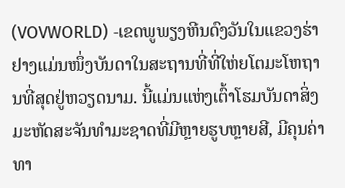(VOVWORLD) -ເຂດພູພຽງຫີນດົງວັນໃນແຂວງຮ່າຢາງແມ່ນໜຶ່ງບັນດາໃນສະຖານທີ່ທີ່ໃຫ່ຍໂຕມະໂຫຖານທີ່ສຸດຢູ່ຫວຽດນາມ. ນີ້ແມ່ນແຫ່ງເຕົ້າໂຮມບັນດາສິ່ງມະຫັດສະຈັນທຳມະຊາດທີ່ມີຫຼາຍຮູບຫຼາຍສີ, ມີຄຸນຄ່າທາ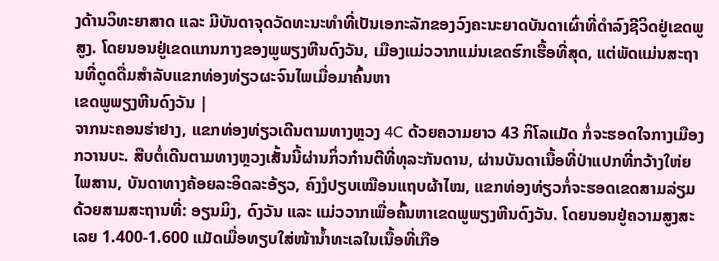ງດ້ານວິທະຍາສາດ ແລະ ມີບັນດາຈຸດວັດທະນະທຳທີ່ເປັນເອກະລັກຂອງວົງຄະນະຍາດບັນດາເຜົ່າທີ່ດຳລົງຊີວິດຢູ່ເຂດພູສູງ. ໂດຍນອນຢູ່ເຂດແກນກາງຂອງພູພຽງຫີນດົງວັນ, ເມືອງແມ່ວວາກແມ່ນເຂດຮົກເຮື້ອທີ່ສຸດ, ແຕ່ພັດແມ່ນສະຖານທີ່ດູດດື່ມສຳລັບແຂກທ່ອງທ່ຽວຜະຈົນໄພເມື່ອມາຄົ້ນຫາ
ເຂດພູພຽງຫີນດົງວັນ |
ຈາກນະຄອນຮ່າຢາງ, ແຂກທ່ອງທ່ຽວເດີນຕາມທາງຫຼວງ 4C ດ້ວຍຄວາມຍາວ 43 ກິໂລແມັດ ກໍ່ຈະຮອດໃຈກາງເມືອງ ກວານບະ. ສືບຕໍ່ເດີນຕາມທາງຫຼວງເສັ້ນນີ້ຜ່ານກິ່ວກ໋ານຕີທີ່ທຸລະກັນດານ, ຜ່ານບັນດາເນື້ອທີ່ປ່າແປກທີ່ກວ້າງໃຫ່ຍໄພສານ, ບັນດາທາງຄ້ອຍລະອິດລະອ້ຽວ, ຄົງງໍປຽບເໝືອນແຖບຜ້າໄໝ, ແຂກທ່ອງທ່ຽວກໍ່ຈະຮອດເຂດສາມລ່ຽມດ້ວຍສາມສະຖານທີ່: ອຽນມິງ, ດົງວັນ ແລະ ແມ່ວວາກເພື່ອຄົ້ນຫາເຂດພູພຽງຫີນດົງວັນ. ໂດຍນອນຢູ່ຄວາມສູງສະເລຍ 1.400-1.600 ແມັດເມື່ອທຽບໃສ່ໜ້ານ້ຳທະເລໃນເນື້ອທີ່ເກືອ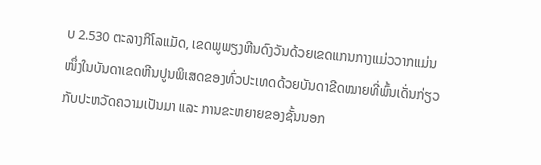ບ 2.530 ຕະລາງກິໂລແມັດ, ເຂດພູພຽງຫີນດົງວັນດ້ວຍເຂດແກນກາງແມ່ວວາກແມ່ນໜຶ່ງໃນບັນດາເຂດຫີນປູນພິເສດຂອງທົ່ວປະເທດດ້ວຍບັນດາຂີດໝາຍທີ່ພົ້ນເດັ່ນກ່ຽວກັບປະຫວັດຄວາມເປັນມາ ແລະ ການຂະຫຍາຍຂອງຊັ້ນນອກ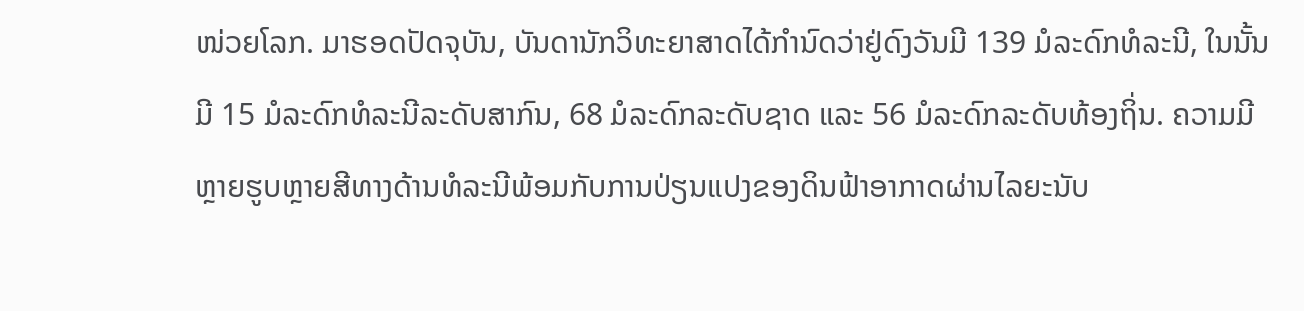ໜ່ວຍໂລກ. ມາຮອດປັດຈຸບັນ, ບັນດານັກວິທະຍາສາດໄດ້ກຳນົດວ່າຢູ່ດົງວັນມີ 139 ມໍລະດົກທໍລະນີ, ໃນນັ້ນມີ 15 ມໍລະດົກທໍລະນີລະດັບສາກົນ, 68 ມໍລະດົກລະດັບຊາດ ແລະ 56 ມໍລະດົກລະດັບທ້ອງຖິ່ນ. ຄວາມມີຫຼາຍຮູບຫຼາຍສີທາງດ້ານທໍລະນີພ້ອມກັບການປ່ຽນແປງຂອງດິນຟ້າອາກາດຜ່ານໄລຍະນັບ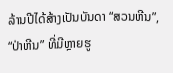ລ້ານປີໄດ້ສ້າງເປັນບັນດາ “ສວນຫີນ”, “ປ່າຫີນ” ທີ່ມີຫຼາຍຮູ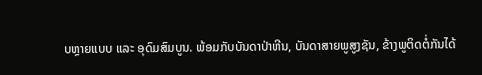ບຫຼາຍແບບ ແລະ ອຸດົມສົມບູນ. ພ້ອມກັບບັນດາປ່າຫີນ, ບັນດາສາຍພູສູງຊັນ, ຂ້າງພູຕິດຕໍ່ກັນໄດ້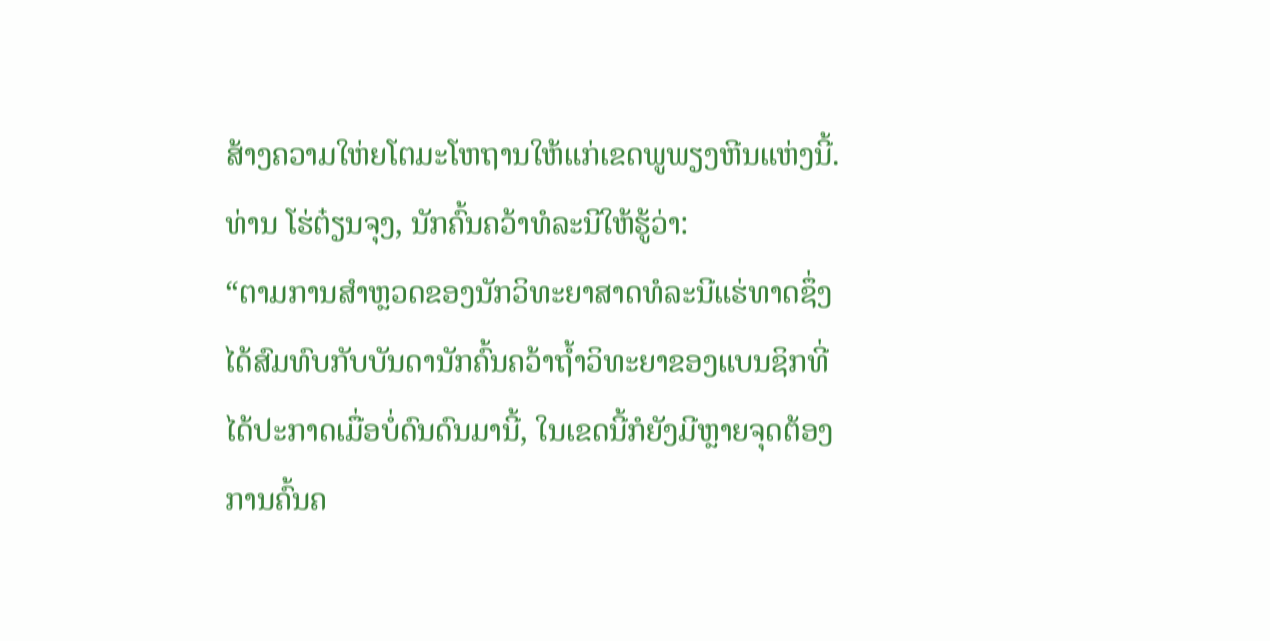ສ້າງຄວາມໃຫ່ຍໂຕມະໂຫຖານໃຫ້ແກ່ເຂດພູພຽງຫີນແຫ່ງນີ້. ທ່ານ ໂຮ່ຕ໋ຽນຈຸງ, ນັກຄົ້ນຄວ້າທໍລະນີໃຫ້ຮູ້ວ່າ:
“ຕາມການສຳຫຼວດຂອງນັກວິທະຍາສາດທໍລະນີແຮ່ທາດຊຶ່ງໄດ້ສົມທົບກັບບັນດານັກຄົ້ນຄວ້າຖ້ຳວິທະຍາຂອງແບນຊິກທີ່ໄດ້ປະກາດເມື່ອບໍ່ດົນດົນມານີ້, ໃນເຂດນີ້ກໍຍັງມີຫຼາຍຈຸດຕ້ອງການຄົ້ນຄ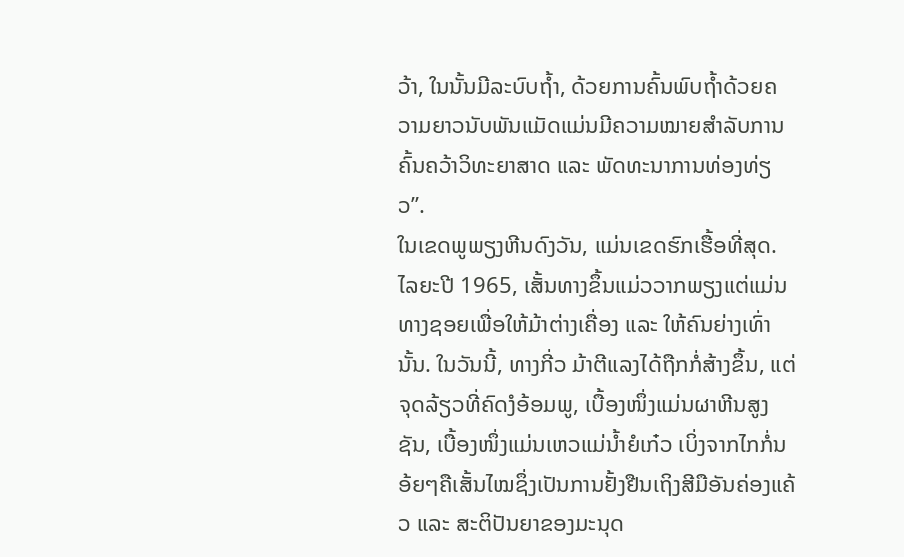ວ້າ, ໃນນັ້ນມີລະບົບຖ້ຳ, ດ້ວຍການຄົ້ນພົບຖ້ຳດ້ວຍຄວາມຍາວນັບພັນແມັດແມ່ນມີຄວາມໝາຍສຳລັບການຄົ້ນຄວ້າວິທະຍາສາດ ແລະ ພັດທະນາການທ່ອງທ່ຽວ”.
ໃນເຂດພູພຽງຫີນດົງວັນ, ແມ່ນເຂດຮົກເຮື້ອທີ່ສຸດ. ໄລຍະປີ 1965, ເສັ້ນທາງຂຶ້ນແມ່ວວາກພຽງແຕ່ແມ່ນທາງຊອຍເພື່ອໃຫ້ມ້າຕ່າງເຄື່ອງ ແລະ ໃຫ້ຄົນຍ່າງເທົ່ານັ້ນ. ໃນວັນນີ້, ທາງກີ່ວ ມ້າຕີແລງໄດ້ຖືກກໍ່ສ້າງຂຶ້ນ, ແຕ່ຈຸດລ້ຽວທີ່ຄົດງໍອ້ອມພູ, ເບື້ອງໜຶ່ງແມ່ນຜາຫີນສູງຊັນ, ເບື້ອງໜຶ່ງແມ່ນເຫວແມ່ນ້ຳຍໍເກ໋ວ ເບິ່ງຈາກໄກກໍ່ນອ້ຍໆຄືເສັ້ນໄໝຊຶ່ງເປັນການຢັ້ງຢືນເຖິງສີມືອັນຄ່ອງແຄ້ວ ແລະ ສະຕິປັນຍາຂອງມະນຸດ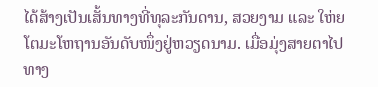ໄດ້ສ້າງເປັນເສັ້ນທາງທີ່ທຸລະກັນດານ, ສວຍງາມ ແລະ ໃຫ່ຍໂຕມະໂຫຖານອັນດັບໜຶ່ງຢູ່ຫວຽດນາມ. ເມື່ອມຸ່ງສາຍຕາໄປທາງ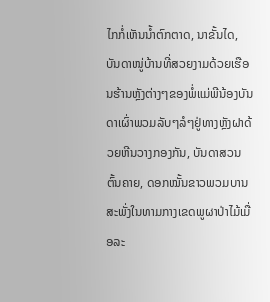ໄກກໍ່ເຫັນນ້ຳຕົກຕາດ, ນາຂັ້ນໄດ, ບັນດາໜູ່ບ້ານທີ່ສວຍງາມດ້ວຍເຮືອນຮ້ານຫຼັງຕ່າງໆຂອງພໍ່ແມ່ພີນ້ອງບັນດາເຜົ່າພວມລັບໆລໍໆຢູ່ທາງຫຼັງຝາດ້ວຍຫີນວາງກອງກັນ, ບັນດາສວນຕົ້ນຄາຍ, ດອກໝັ້ນຂາວພວມບານສະພັ່ງໃນທາມກາງເຂດພູຜາປ່າໄມ້ເມື່ອລະ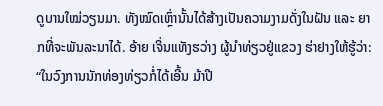ດູບານໃໝ່ວຽນມາ. ທັງໝົດເຫຼົ່ານັ້ນໄດ້ສ້າງເປັນຄວາມງາມດັ່ງໃນຝັນ ແລະ ຍາກທີ່ຈະພັນລະນາໄດ້. ອ້າຍ ເຈິ່ນແທັງຮວ່າງ ຜູ້ນຳທ່ຽວຢູ່ແຂວງ ຮ່າຢາງໃຫ້ຮູ້ວ່າ:
“ໃນວົງການນັກທ່ອງທ່ຽວກໍ່ໄດ້ເອີ້ນ ມ້າປີ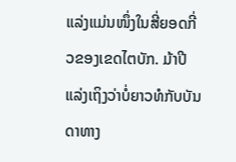ແລ່ງແມ່ນໜຶ່ງໃນສີ່ຍອດກີ່ວຂອງເຂດໄຕບັກ. ມ້າປີແລ່ງເຖິງວ່າບໍ່ຍາວທໍກັບບັນດາທາງ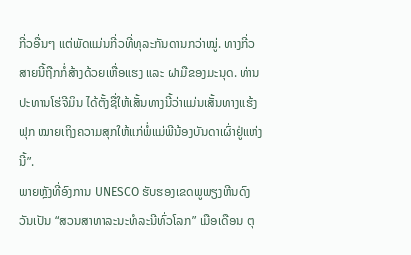ກີ່ວອື່ນໆ ແຕ່ພັດແມ່ນກີ່ວທີ່ທຸລະກັນດານກວ່າໝູ່. ທາງກີ່ວສາຍນີ້ຖືກກໍ່ສ້າງດ້ວຍເຫື່ອແຮງ ແລະ ຝາມືຂອງມະນຸດ. ທ່ານປະທານໂຮ່ຈີມິນ ໄດ້ຕັ້ງຊື່ໃຫ້ເສັ້ນທາງນີ້ວ່າແມ່ນເສັ້ນທາງແຮ້ງຟຸກ ໝາຍເຖິງຄວາມສຸກໃຫ້ແກ່ພໍ່ແມ່ພີນ້ອງບັນດາເຜົ່າຢູ່ແຫ່ງນີ້”.
ພາຍຫຼັງທີ່ອົງການ UNESCO ຮັບຮອງເຂດພູພຽງຫີນດົງວັນເປັນ “ສວນສາທາລະນະທໍລະນີທົ່ວໂລກ” ເມືອເດືອນ ຕຸ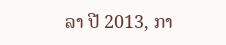ລາ ປີ 2013, ກາ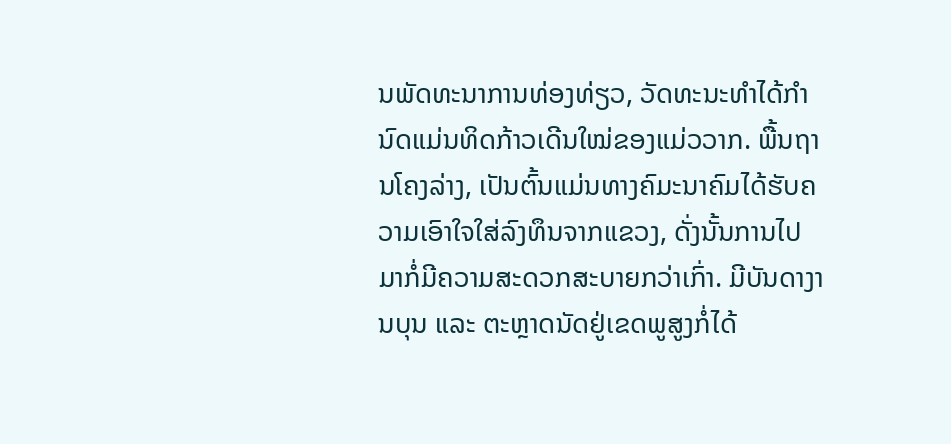ນພັດທະນາການທ່ອງທ່ຽວ, ວັດທະນະທຳໄດ້ກຳນົດແມ່ນທິດກ້າວເດີນໃໝ່ຂອງແມ່ວວາກ. ພື້ນຖານໂຄງລ່າງ, ເປັນຕົ້ນແມ່ນທາງຄົມະນາຄົມໄດ້ຮັບຄວາມເອົາໃຈໃສ່ລົງທຶນຈາກແຂວງ, ດັ່ງນັ້ນການໄປມາກໍ່ມີຄວາມສະດວກສະບາຍກວ່າເກົ່າ. ມີບັນດາງານບຸນ ແລະ ຕະຫຼາດນັດຢູ່ເຂດພູສູງກໍ່ໄດ້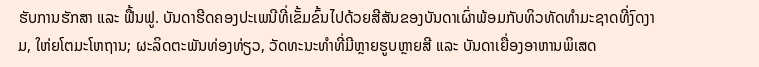ຮັບການຮັກສາ ແລະ ຟື້ນຟູ. ບັນດາຮີດຄອງປະເພນີທີ່ເຂັ້ມຂົ້ນໄປດ້ວຍສີສັນຂອງບັນດາເຜົ່າພ້ອມກັບທິວທັດທຳມະຊາດທີ່ງົດງາມ, ໃຫ່ຍໂຕມະໂຫຖານ; ຜະລິດຕະພັນທ່ອງທ່ຽວ, ວັດທະນະທຳທີ່ມີຫຼາຍຮູບຫຼາຍສີ ແລະ ບັນດາເຍື່ອງອາຫານພິເສດ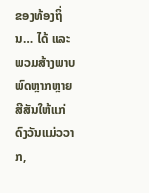ຂອງທ້ອງຖິ່ນ… ໄດ້ ແລະ ພວມສ້າງພາບພົດຫຼາກຫຼາຍສີສັນໃຫ້ແກ່ດົງວັນແມ່ວວາກ,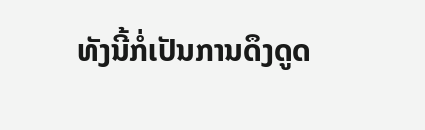ທັງນີ້ກໍ່ເປັນການດຶງດູດ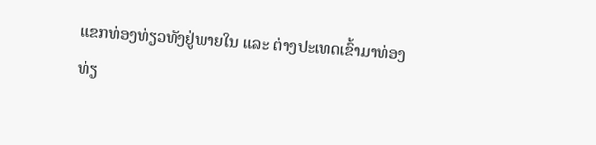ແຂກທ່ອງທ່ຽວທັງຢູ່ພາຍໃນ ແລະ ຕ່າງປະເທດເຂົ້າມາທ່ອງທ່ຽ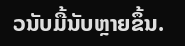ວນັບມື້ນັບຫຼາຍຂຶ້ນ.